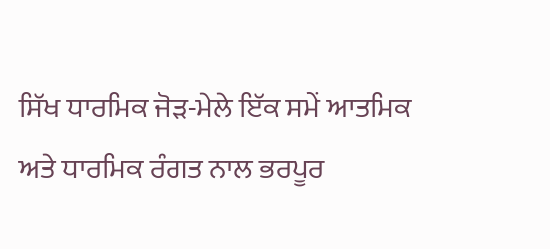ਸਿੱਖ ਧਾਰਮਿਕ ਜੋੜ-ਮੇਲੇ ਇੱਕ ਸਮੇਂ ਆਤਮਿਕ ਅਤੇ ਧਾਰਮਿਕ ਰੰਗਤ ਨਾਲ ਭਰਪੂਰ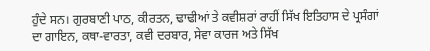ਹੁੰਦੇ ਸਨ। ਗੁਰਬਾਣੀ ਪਾਠ, ਕੀਰਤਨ, ਢਾਢੀਆਂ ਤੇ ਕਵੀਸ਼ਰਾਂ ਰਾਹੀਂ ਸਿੱਖ ਇਤਿਹਾਸ ਦੇ ਪ੍ਰਸੰਗਾਂ ਦਾ ਗਾਇਨ, ਕਥਾ-ਵਾਰਤਾ, ਕਵੀ ਦਰਬਾਰ, ਸੇਵਾ ਕਾਰਜ ਅਤੇ ਸਿੱਖ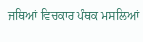ਜਥਿਆਂ ਵਿਚਕਾਰ ਪੰਥਕ ਮਸਲਿਆਂ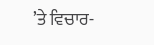’ਤੇ ਵਿਚਾਰ-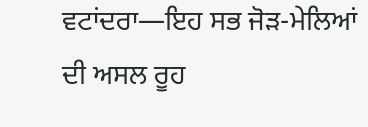ਵਟਾਂਦਰਾ—ਇਹ ਸਭ ਜੋੜ-ਮੇਲਿਆਂ ਦੀ ਅਸਲ ਰੂਹ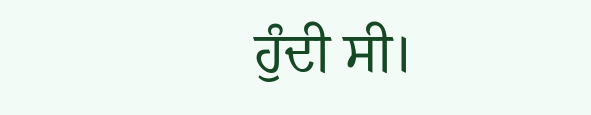ਹੁੰਦੀ ਸੀ।